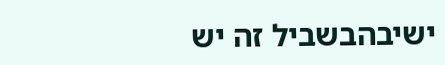ישיבהבשביל זה יש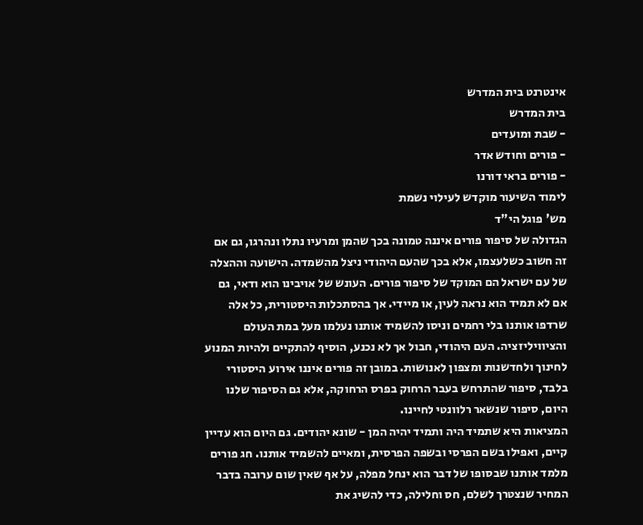אינטרנט בית המדרש
בית המדרש
- שבת ומועדים
- פורים וחודש אדר
- פורים בראי דורנו
לימוד השיעור מוקדש לעילוי נשמת
מש' פוגל הי"ד
הגדולה של סיפור פורים איננה טמונה בכך שהמן ומרעיו נתלו ונהרגו, גם אם זה חשוב כשלעצמו, אלא בכך שהעם היהודי ניצל מהשמדה. הישועה וההצלה של עם ישראל הם המוקד של סיפור פורים. העונש של אויבינו הוא ודאי, גם אם לא תמיד הוא נראה לעין, או מיידי. אך בהסתכלות היסטורית, כל אלה שרדפו אותנו בלי רחמים וניסו להשמיד אותנו נעלמו מעל במת העולם והציוויליזציה. העם היהודי, חבול אך לא נכנע, הוסיף להתקיים ולהיות המנוע לחינוך ולחדשנות ומצפון לאנושות. במובן זה פורים איננו אירוע היסטורי בלבד, סיפור שהתרחש בעבר הרחוק בפרס הרחוקה, אלא גם הסיפור שלנו היום, סיפור שנשאר רלוונטי לחיינו.
המציאות היא שתמיד היה ותמיד יהיה המן - שונא יהודים. גם היום הוא עדיין קיים, ואפילו בשם הפרסי ובשפה הפרסית, ומאיים להשמיד אותנו. חג פורים מלמד אותנו שבסופו של דבר הוא ינחל מפלה, על אף שאין שום ערובה בדבר המחיר שנצטרך לשלם, חס וחלילה, כדי להשיג את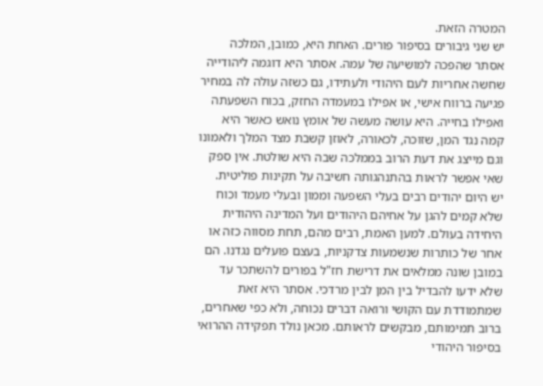המטרה הזאת.
יש שני גיבורים בסיפור פורים. האחת היא, כמובן, המלכה אסתר שהפכה למושיעה של עמה. אסתר היא דוגמה ליהודייה שחשה אחריות לעם היהודי ולעתידו, גם כשזה עולה לה במחיר פגיעה ברווח אישי, או אפילו במעמדה החזק, בכוח השפעתה ואפילו בחייה. היא עושה מעשה של אומץ נואש כאשר היא קמה נגד המן, שזוכה, לכאורה, לאוזן קשבת מצד המלך ולאמונו וגם מייצג את דעת הרוב בממלכה שבה היא שולטת. אין ספק שאי אפשר לראות בהתנהגותה חשיבה על תקינות פוליטית.
יש היום יהודים רבים בעלי השפעה וממון ובעלי מעמד וכוח שלא קמים להגן על אחיהם היהודים ועל המדינה היהודית היחידה בעולם. למען האמת, רבים מהם, תחת מסווה כזה או אחר של כותרות שנשמעות צדקניות, בעצם פועלים נגדנו. הם במובן שונה ממלאים את דרישת חז"ל בפורים להשתכר עד שלא ידעו להבדיל בין המן לבין מרדכי. אסתר היא זאת שמתמודדת עם הקושי ורואה דברים נכוחה, ולא כפי שאחרים, ברוב תמימותם, מבקשים לראותם. מכאן נולד תפקידה ההרואי בסיפור היהודי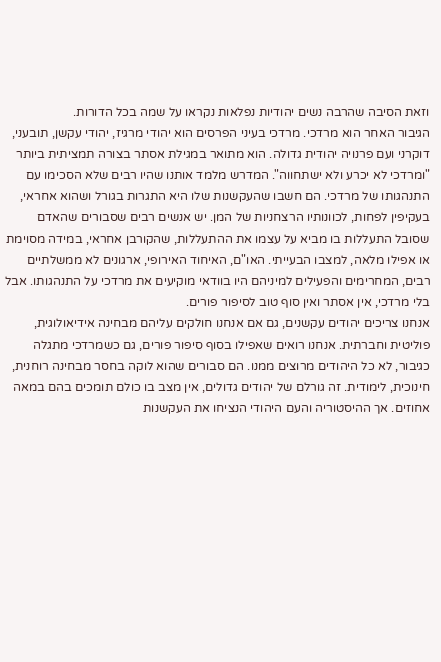וזאת הסיבה שהרבה נשים יהודיות נפלאות נקראו על שמה בכל הדורות.
הגיבור האחר הוא מרדכי. מרדכי בעיני הפרסים הוא יהודי מרגיז, יהודי עקשן, תובעני, דוקרני ועם פרנויה יהודית גדולה. הוא מתואר במגילת אסתר בצורה תמציתית ביותר "ומרדכי לא יכרע ולא ישתחווה". המדרש מלמד אותנו שהיו רבים שלא הסכימו עם התנהגותו של מרדכי. הם חשבו שהעקשנות שלו היא התגרות בגורל ושהוא אחראי, בעקיפין לפחות, לכוונותיו הרצחניות של המן. יש אנשים רבים שסבורים שהאדם שסובל התעללות בו מביא על עצמו את ההתעללות, שהקורבן אחראי, במידה מסוימת או אפילו מלאה, למצבו הבעייתי. האו"ם, האיחוד האירופי, ארגונים לא ממשלתיים רבים, המחרימים והפעילים למיניהם היו בוודאי מוקיעים את מרדכי על התנהגותו. אבל בלי מרדכי, אין אסתר ואין סוף טוב לסיפור פורים.
אנחנו צריכים יהודים עקשנים, גם אם אנחנו חולקים עליהם מבחינה אידיאולוגית, פוליטית וחברתית. אנחנו רואים שאפילו בסוף סיפור פורים, גם כשמרדכי מתגלה כגיבור, לא כל היהודים מרוצים ממנו. הם סבורים שהוא לוקה בחסר מבחינה רוחנית, חינוכית, לימודית. זה גורלם של יהודים גדולים, אין מצב בו כולם תומכים בהם במאה אחוזים. אך ההיסטוריה והעם היהודי הנציחו את העקשנות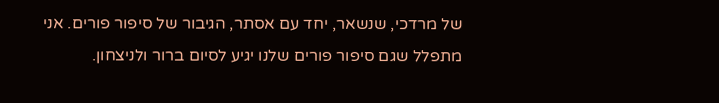של מרדכי, שנשאר, יחד עם אסתר, הגיבור של סיפור פורים. אני מתפלל שגם סיפור פורים שלנו יגיע לסיום ברור ולניצחון.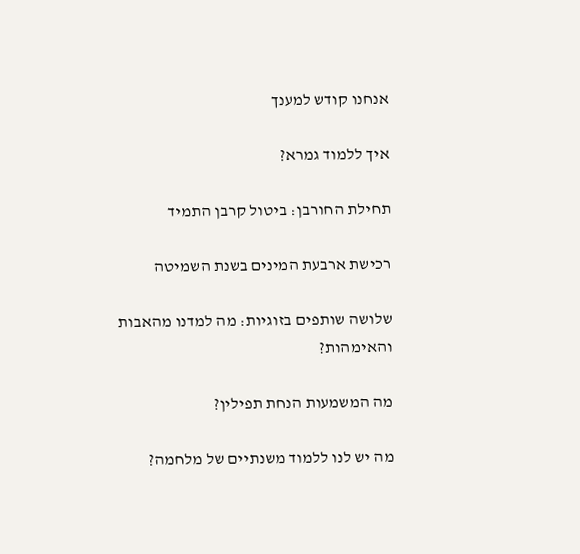אנחנו קודש למענך

איך ללמוד גמרא?

תחילת החורבן: ביטול קרבן התמיד

רכישת ארבעת המינים בשנת השמיטה

שלושה שותפים בזוגיות: מה למדנו מהאבות והאימהות?

מה המשמעות הנחת תפילין?

מה יש לנו ללמוד משנתיים של מלחמה?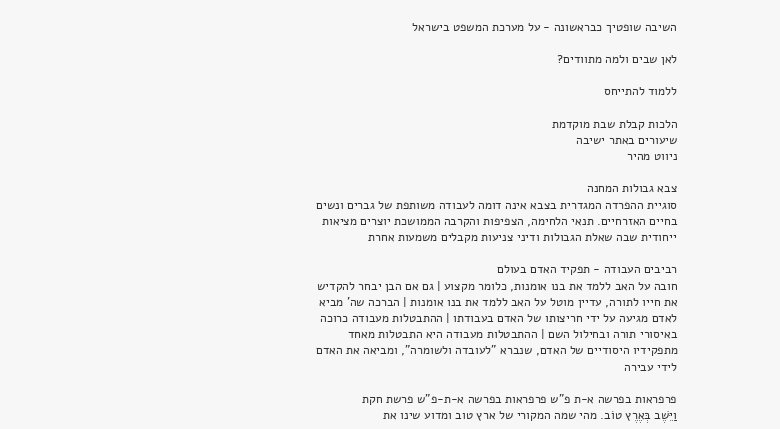השיבה שופטיך כבראשונה - על מערכת המשפט בישראל

לאן שבים ולמה מתוודים?

ללמוד להתייחס

הלכות קבלת שבת מוקדמת
שיעורים באתר ישיבה
ניווט מהיר

צבא גבולות המחנה
סוגיית ההפרדה המגדרית בצבא אינה דומה לעבודה משותפת של גברים ונשים בחיים האזרחיים. תנאי הלחימה, הצפיפות והקרבה הממושכת יוצרים מציאות ייחודית שבה שאלת הגבולות ודיני צניעות מקבלים משמעות אחרת

רביבים העבודה - תפקיד האדם בעולם
חובה על האב ללמד את בנו אומנות, כלומר מקצוע | גם אם הבן יבחר להקדיש את חייו לתורה, עדיין מוטל על האב ללמד את בנו אומנות | הברכה שה' מביא לאדם מגיעה על ידי חריצותו של האדם בעבודתו | ההתבטלות מעבודה כרוכה באיסורי תורה ובחילול השם | ההתבטלות מעבודה היא התבטלות מאחד מתפקידיו היסודיים של האדם, שנברא "לעובדה ולשומרה", ומביאה את האדם לידי עבירה

פרפראות בפרשה א-ת פ"ש פרפראות בפרשה א-ת-פ"ש פרשת חקת
וַיֵּשֶׁב בְּאֶרֶץ טוֹב. מהי שמה המקורי של ארץ טוב ומדוע שינו את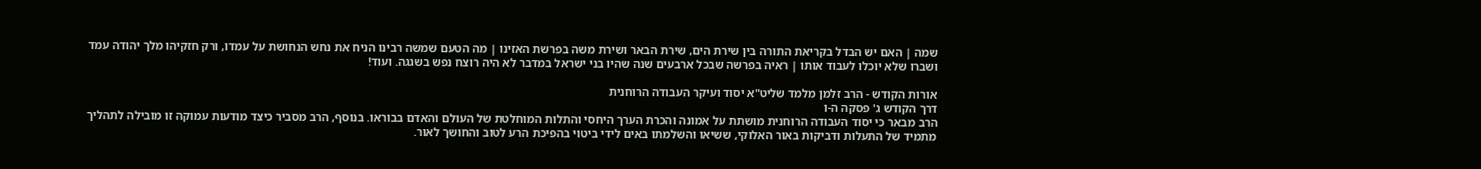שמה | האם יש הבדל בקריאת התורה בין שירת הים, שירת הבאר ושירת משה בפרשת האזינו | מה הטעם שמשה רבינו הניח את נחש הנחושת על עמדו, ורק חזקיהו מלך יהודה עמד ושברו שלא יוכלו לעבוד אותו | ראיה בפרשה שבכל ארבעים שנה שהיו בני ישראל במדבר לא היה רוצח נפש בשגגה. ועוד!

אורות הקודש - הרב זלמן מלמד שליט"א יסוד ועיקר העבודה הרוחנית
דרך הקודש ג' פסקה ה-ו
הרב מבאר כי יסוד העבודה הרוחנית מושתת על אמונה והכרת הערך היחסי והתלות המוחלטת של העולם והאדם בבוראו. בנוסף, הרב מסביר כיצד מודעות עמוקה זו מובילה לתהליך מתמיד של התעלות ודביקות באור האלוקי, ששיאו והשלמתו באים לידי ביטוי בהפיכת הרע לטוב והחושך לאור.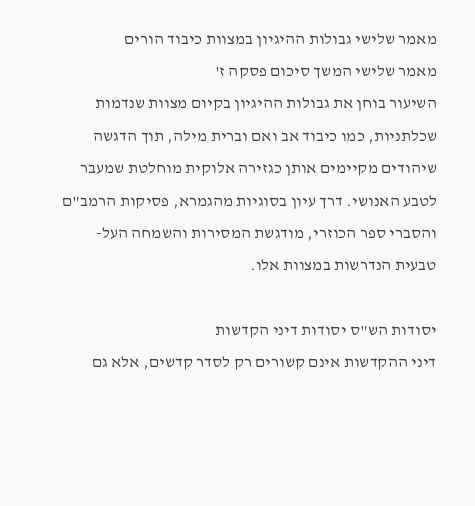מאמר שלישי גבולות ההיגיון במצוות כיבוד הורים
מאמר שלישי המשך סיכום פסקה ז'
השיעור בוחן את גבולות ההיגיון בקיום מצוות שנדמות שכלתניות, כמו כיבוד אב ואם וברית מילה, תוך הדגשה שיהודים מקיימים אותן כגזירה אלוקית מוחלטת שמעבר לטבע האנושי. דרך עיון בסוגיות מהגמרא, פסיקות הרמב"ם והסברי ספר הכוזרי, מודגשת המסירות והשמחה העל-טבעית הנדרשות במצוות אלו.

יסודות הש"ס יסודות דיני הקדשות
דיני ההקדשות אינם קשורים רק לסדר קדשים, אלא גם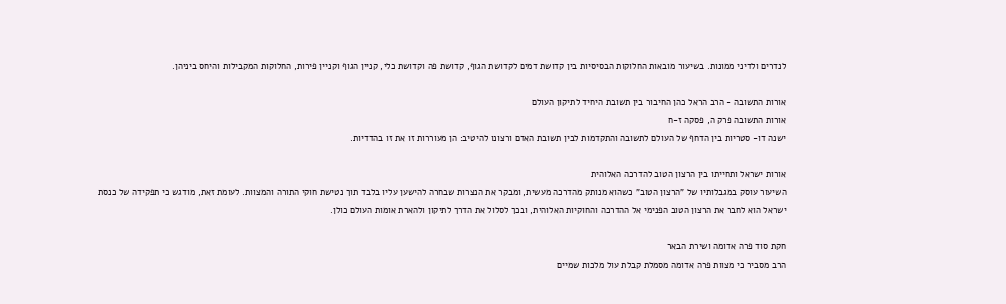לנדרים ולדיני ממונות. בשיעור מובאות החלוקות הבסיסיות בין קדושת דמים לקדושת הגוף, קדושת פה וקדושת כלי, קניין הגוף וקניין פירות, החלוקות המקבילות והיחס ביניהן.

אורות התשובה - הרב הראל כהן החיבור בין תשובת היחיד לתיקון העולם
אורות התשובה פרק ה, פסקה ז-ח
ישנה דו- סטריות בין הדחף של העולם לתשובה והתקדמות לבין תשובת האדם ורצונו להיטיב: הן מעוררות זו את זו בהדדיות.

אורות ישראל ותחייתו בין הרצון הטוב להדרכה האלוהית
השיעור עוסק במגבלותיו של "הרצון הטוב" כשהוא מנותק מהדרכה מעשית, ומבקר את הנצרות שבחרה להישען עליו בלבד תוך נטישת חוקי התורה והמצוות. לעומת זאת, מודגש כי תפקידה של כנסת ישראל הוא לחבר את הרצון הטוב הפנימי אל ההדרכה והחוקיות האלוהית, ובכך לסלול את הדרך לתיקון ולהארת אומות העולם כולן.

חקת סוד פרה אדומה ושירת הבאר
הרב מסביר כי מצוות פרה אדומה מסמלת קבלת עול מלכות שמיים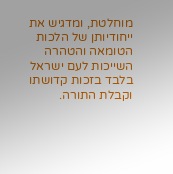מוחלטת, ומדגיש את ייחודיותן של הלכות הטומאה והטהרה השייכות לעם ישראל בלבד בזכות קדושתו וקבלת התורה.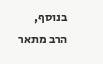בנוסף, הרב מתאר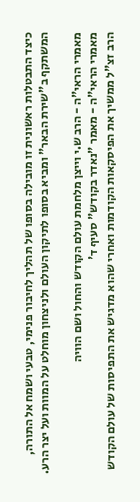כיצד התבטלות ראשונית זו מובילה בסופו של תהליך לחיבור פנימי, טבעי ושמח אל התורה, המשתקף ב"שירת הבאר" ומביא בסופו לתיקון העולם ולניצחון מוחלט על המוות ועל יצר הרע.

מאמרי הראי"ה - הרב ש.י וייצן מלחמת עולם הקודש והחול ושם הוויה
מאמרי הראי"ה - מאמר "נאדר בקודש" סעיף ד'
הרב זצ"ל ממשיך את הפיסקאות הקודמות ואחרי שהוא מדגיש את התפיסות של עולם הקודש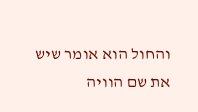והחול הוא אומר שיש את שם הוויה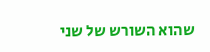שהוא השורש של שני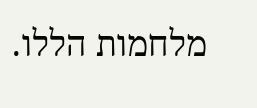מלחמות הללו.